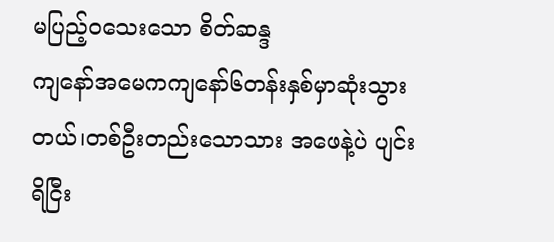မပြည့်ဝသေးသော စိတ်ဆန္ဒ
ကျနော်အမေကကျနော်၆တန်းနှစ်မှာဆုံးသွားတယ်၊တစ်ဦးတည်းသောသား အဖေနဲ့ပဲ ပျင်းရိငြီး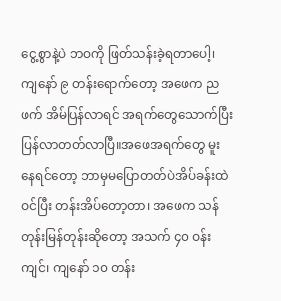ငွေ့စွာနဲ့ပဲ ဘဝကို ဖြတ်သန်းခဲ့ရတာပေါ့၊ ကျနော် ၉ တန်းရောက်တော့ အဖေက ညဖက် အိမ်ပြန်လာရင် အရက်တွေသောက်ပြီး ပြန်လာတတ်လာပြီ။အဖေအရက်တွေ မူးနေရင်တော့ ဘာမှမပြောတတ်ပဲအိပ်ခန်းထဲ ဝင်ပြီး တန်းအိပ်တော့တာ၊ အဖေက သန်တုန်းမြန်တုန်းဆိုတော့ အသက် ၄၀ ဝန်းကျင်၊ ကျနော် ၁၀ တန်း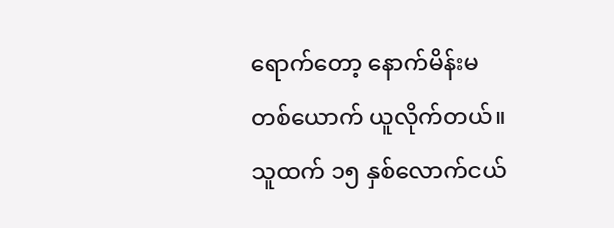ရောက်တော့ နောက်မိန်းမတစ်ယောက် ယူလိုက်တယ်။
သူထက် ၁၅ နှစ်လောက်ငယ်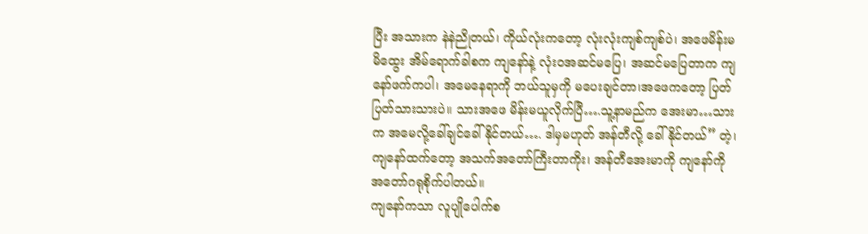ပြီး အသားက နဲနဲညိုတယ်၊ ကိုယ်လုံးကတော့ လုံးလုံးကျစ်ကျစ်ပဲ၊ အဖေမိန်းမ မိထွေး အိမ်ရောက်ခါစက ကျနော်နဲ့ လုံးဝအဆင်မပြေ၊ အဆင်မပြေတာက ကျနော်ဖက်ကပါ၊ အမေနေရာကို ဘယ်သူမှကို မပေးချင်တာ၊အဖေကတော့ ပြတ်ပြတ်သားသားပဲ။ သားအဖေ မိန်းမယူလိုက်ပြီ….သူ့နာမည်က အေးမာ…သားက အမေလို့ခေါ်ချင်ခေါ်နိုင်တယ်…. ဒါမှမဟုတ် အန်တီလို့ ခေါ်နိုင်တယ်” တဲ့၊ကျနော်ထက်တော့ အသက်အတော်ကြီးတာကိုး၊ အန်တီအေးမာကို ကျနော်ကို အတော်ဂရုစိုက်ပါတယ်။
ကျနော်ကသာ လူပျိုပေါက်စ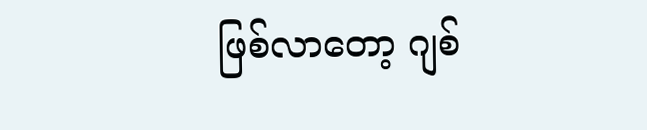ဖြစ်လာတော့ ဂျစ်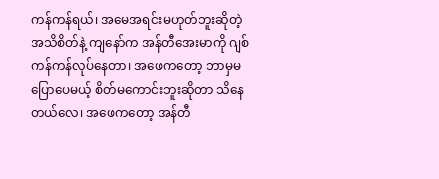ကန်ကန်ရယ်၊ အမေအရင်းမဟုတ်ဘူးဆိုတဲ့ အသိစိတ်နဲ့ ကျနော်က အန်တီအေးမာကို ဂျစ်ကန်ကန်လုပ်နေတာ၊ အဖေကတော့ ဘာမှမပြောပေမယ့် စိတ်မကောင်းဘူးဆိုတာ သိနေတယ်လေ၊ အဖေကတော့ အန်တီ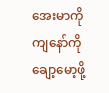အေးမာကို ကျနော်ကို ချော့မော့ဖို့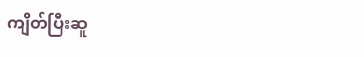ကျိတ်ပြီးဆူ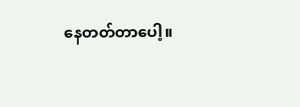နေတတ်တာပေါ့။